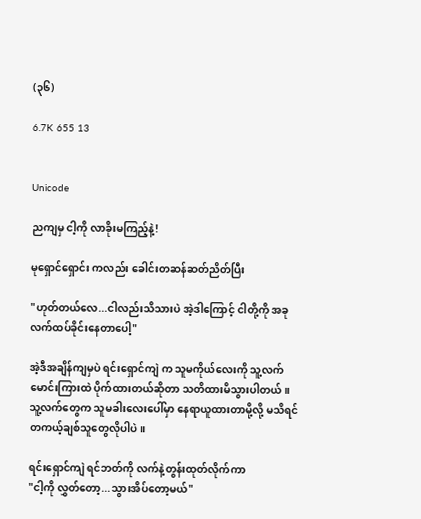(၃၆)

6.7K 655 13


Unicode

ညကျမှ ငါ့ကို လာခိုးမကြည့်နဲ့!

မုရှောင်ရှောင်း ကလည်း ခေါင်းတဆန်ဆတ်ညိတ်ပြီး

"ဟုတ်တယ်လေ...ငါလည်းသိသားပဲ အဲ့ဒါကြောင့် ငါတို့ကို အခုလက်ထပ်ခိုင်းနေတာပေါ့"

အဲ့ဒီအချိန်ကျမှပဲ ရင်းရှောင်ကျဲ က သူမကိုယ်လေးကို သူ့လက်မောင်းကြားထဲ ပိုက်ထားတယ်ဆိုတာ သတိထားမိသွားပါတယ်။
သူ့လက်တွေက သူမခါးလေးပေါ်မှာ နေရာယူထားတာမို့လို့ မသိရင် တကယ့်ချစ်သူတွေလိုပါပဲ။

ရင်းရှောင်ကျဲ ရင်ဘတ်ကို လက်နဲ့တွန်းထုတ်လိုက်ကာ
"ငါ့ကို လွှတ်တော့...သွား‌အိပ်တော့မယ်"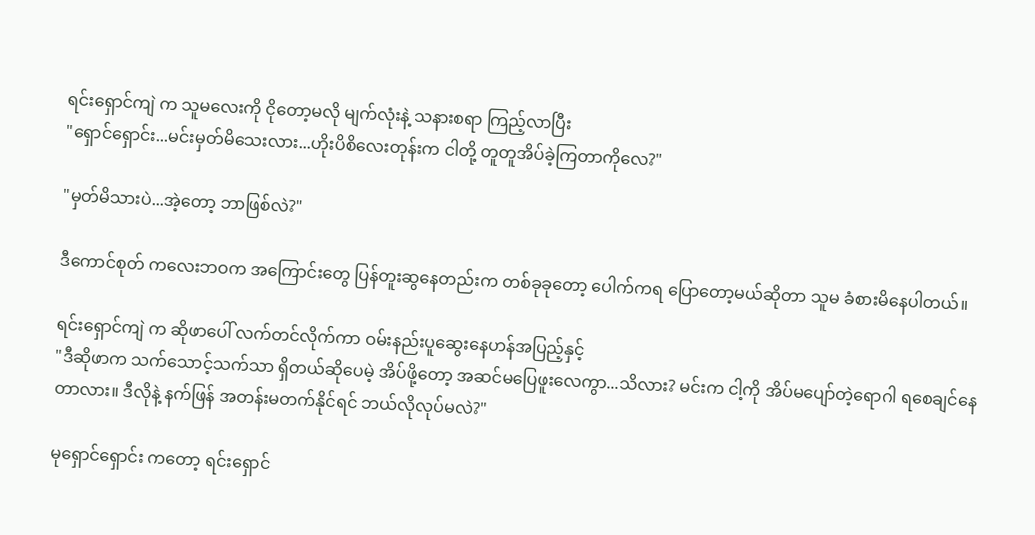ရင်းရှောင်ကျဲ က သူမလေးကို ငိုတော့မလို မျက်လုံးနဲ့ သနားစရာ ကြည့်လာပြီး
"ရှောင်ရှောင်း...မင်းမှတ်မိသေးလား...ဟိုးပိစိလေးတုန်းက ငါတို့ တူတူအိပ်ခဲ့ကြတာကိုလေ?"

"မှတ်မိသားပဲ...အဲ့တော့ ဘာဖြစ်လဲ?"

ဒီကောင်စုတ် ကလေးဘဝက အကြောင်းတွေ ပြန်တူးဆွနေတည်းက တစ်ခုခုတော့ ပေါက်ကရ ပြောတော့မယ်ဆိုတာ သူမ ခံစားမိနေပါတယ်။

ရင်းရှောင်ကျဲ က ဆိုဖာပေါ် လက်တင်လိုက်ကာ ဝမ်းနည်းပူဆွေးနေဟန်အပြည့်နှင့်
"ဒီဆိုဖာက သက်သောင့်သက်သာ ရှိတယ်ဆိုပေမဲ့ အိပ်ဖို့တော့ အဆင်မပြေဖူးလေကွာ...သိလား? မင်းက ငါ့ကို အိပ်မပျော်တဲ့ရောဂါ ရစေချင်နေတာလား။ ဒီလိုနဲ့ နက်ဖြန် အတန်းမတက်နိုင်ရင် ဘယ်လိုလုပ်မလဲ?"

မုရှောင်ရှောင်း ကတော့ ရင်းရှောင်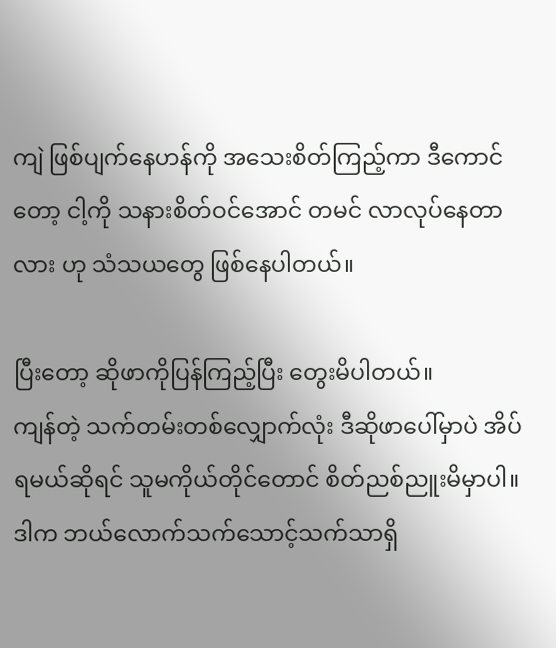ကျဲ ဖြစ်ပျက်နေဟန်ကို အသေးစိတ်ကြည့်ကာ ဒီကောင်တော့ ငါ့ကို သနားစိတ်ဝင်အောင် တမင် လာလုပ်နေတာလား ဟု သံသယတွေ ဖြစ်နေပါတယ်။

ပြီးတော့ ဆိုဖာကိုပြန်ကြည့်ပြီး တွေးမိပါတယ်။
ကျန်တဲ့ သက်တမ်းတစ်လျှောက်လုံး ဒီဆိုဖာပေါ်မှာပဲ အိပ်ရမယ်ဆိုရင် သူမကိုယ်တိုင်တောင် စိတ်ညစ်ညူးမိမှာပါ။
ဒါက ဘယ်လောက်သက်သောင့်သက်သာရှိ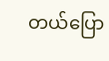တယ်ပြော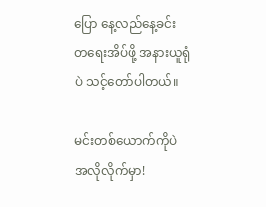ပြော နေ့လည်နေ့ခင်း တရေးအိပ်ဖို့ အနားယူရုံပဲ သင့်တော်ပါတယ်။

မင်းတစ်ယောက်ကိုပဲ အလိုလိုက်မှာ!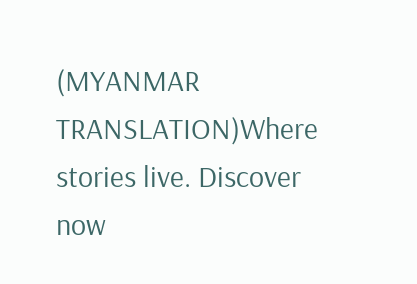(MYANMAR TRANSLATION)Where stories live. Discover now